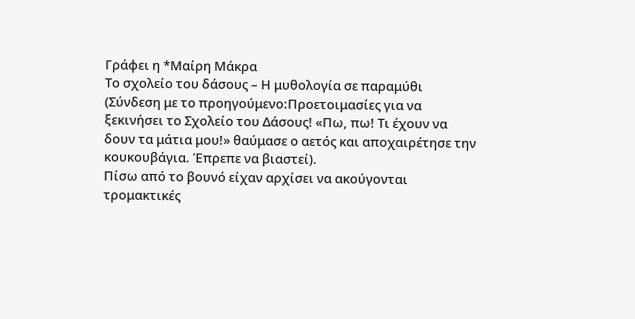Γράφει η *Μαίρη Μάκρα
Το σχολείο του δάσους – Η μυθολογία σε παραμύθι
(Σύνδεση με το προηγούμενο:Προετοιμασίες για να ξεκινήσει το Σχολείο του Δάσους! «Πω, πω! Τι έχουν να δουν τα μάτια μου!» θαύμασε ο αετός και αποχαιρέτησε την κουκουβάγια. Έπρεπε να βιαστεί).
Πίσω από το βουνό είχαν αρχίσει να ακούγονται τρομακτικές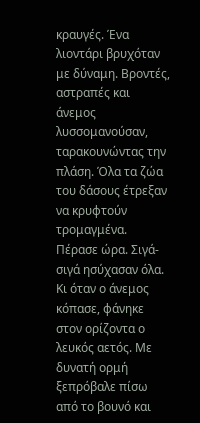κραυγές. Ένα λιοντάρι βρυχόταν με δύναμη. Βροντές, αστραπές και άνεμος λυσσομανούσαν, ταρακουνώντας την πλάση. Όλα τα ζώα του δάσους έτρεξαν να κρυφτούν τρομαγμένα.
Πέρασε ώρα. Σιγά-σιγά ησύχασαν όλα. Κι όταν ο άνεμος κόπασε, φάνηκε στον ορίζοντα ο λευκός αετός. Με δυνατή ορμή ξεπρόβαλε πίσω από το βουνό και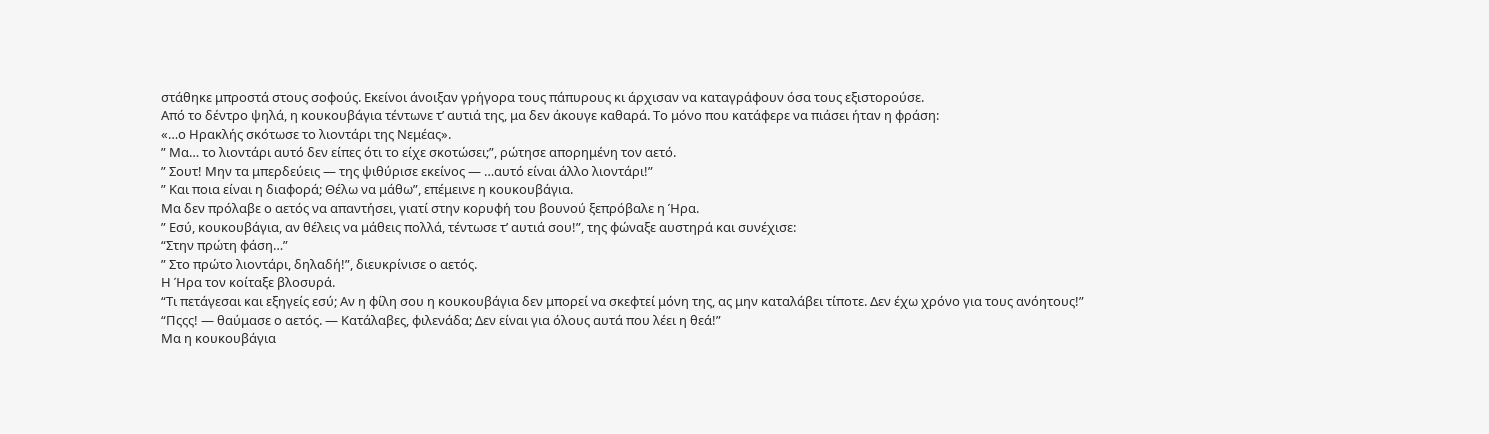στάθηκε μπροστά στους σοφούς. Εκείνοι άνοιξαν γρήγορα τους πάπυρους κι άρχισαν να καταγράφουν όσα τους εξιστορούσε.
Από το δέντρο ψηλά, η κουκουβάγια τέντωνε τ’ αυτιά της, μα δεν άκουγε καθαρά. Το μόνο που κατάφερε να πιάσει ήταν η φράση:
«…ο Ηρακλής σκότωσε το λιοντάρι της Νεμέας».
” Μα… το λιοντάρι αυτό δεν είπες ότι το είχε σκοτώσει;”, ρώτησε απορημένη τον αετό.
” Σουτ! Μην τα μπερδεύεις — της ψιθύρισε εκείνος — …αυτό είναι άλλο λιοντάρι!”
” Και ποια είναι η διαφορά; Θέλω να μάθω”, επέμεινε η κουκουβάγια.
Μα δεν πρόλαβε ο αετός να απαντήσει, γιατί στην κορυφή του βουνού ξεπρόβαλε η Ήρα.
” Εσύ, κουκουβάγια, αν θέλεις να μάθεις πολλά, τέντωσε τ’ αυτιά σου!”, της φώναξε αυστηρά και συνέχισε:
“Στην πρώτη φάση…”
” Στο πρώτο λιοντάρι, δηλαδή!”, διευκρίνισε ο αετός.
Η Ήρα τον κοίταξε βλοσυρά.
“Τι πετάγεσαι και εξηγείς εσύ; Αν η φίλη σου η κουκουβάγια δεν μπορεί να σκεφτεί μόνη της, ας μην καταλάβει τίποτε. Δεν έχω χρόνο για τους ανόητους!”
“Πςςς! — θαύμασε ο αετός. — Κατάλαβες, φιλενάδα; Δεν είναι για όλους αυτά που λέει η θεά!”
Μα η κουκουβάγια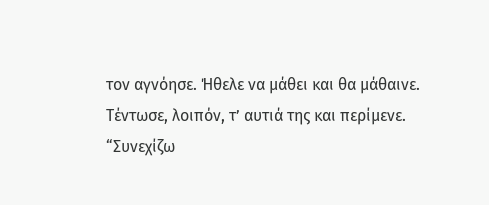τον αγνόησε. Ήθελε να μάθει και θα μάθαινε. Τέντωσε, λοιπόν, τ’ αυτιά της και περίμενε.
“Συνεχίζω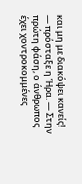και μη με διακόψει κανείς! — πρόσταξε η Ήρα. — Στην πρώτη φάση, ο άνθρωπος έχει χοντροκομμένες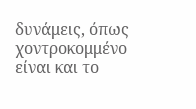δυνάμεις, όπως χοντροκομμένο είναι και το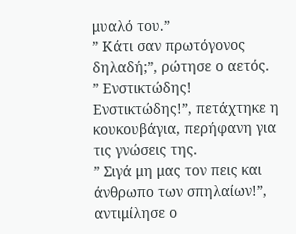μυαλό του.”
” Κάτι σαν πρωτόγονος δηλαδή;”, ρώτησε ο αετός.
” Ενστικτώδης! Ενστικτώδης!”, πετάχτηκε η κουκουβάγια, περήφανη για τις γνώσεις της.
” Σιγά μη μας τον πεις και άνθρωπο των σπηλαίων!”, αντιμίλησε ο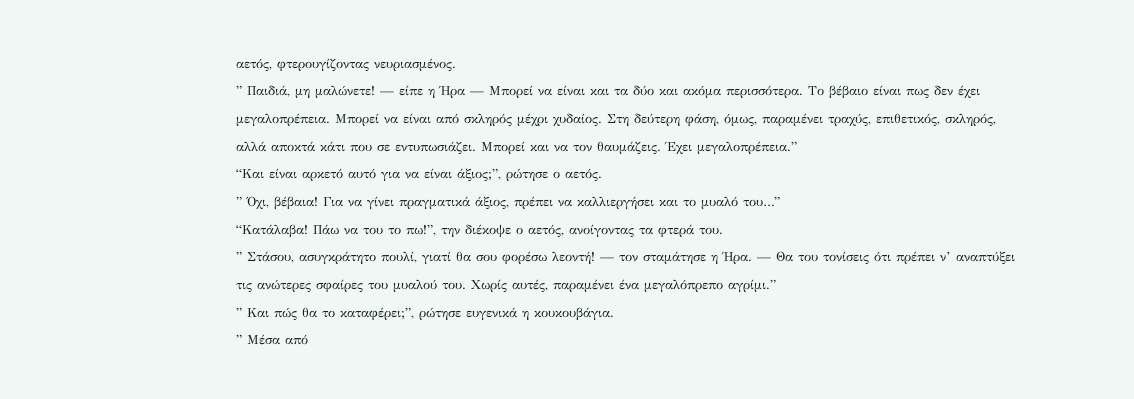αετός, φτερουγίζοντας νευριασμένος.
” Παιδιά, μη μαλώνετε! — είπε η Ήρα — Μπορεί να είναι και τα δύο και ακόμα περισσότερα. Το βέβαιο είναι πως δεν έχει μεγαλοπρέπεια. Μπορεί να είναι από σκληρός μέχρι χυδαίος. Στη δεύτερη φάση, όμως, παραμένει τραχύς, επιθετικός, σκληρός, αλλά αποκτά κάτι που σε εντυπωσιάζει. Μπορεί και να τον θαυμάζεις. Έχει μεγαλοπρέπεια.”
“Και είναι αρκετό αυτό για να είναι άξιος;”, ρώτησε ο αετός.
” Όχι, βέβαια! Για να γίνει πραγματικά άξιος, πρέπει να καλλιεργήσει και το μυαλό του…”
“Κατάλαβα! Πάω να του το πω!”, την διέκοψε ο αετός, ανοίγοντας τα φτερά του.
” Στάσου, ασυγκράτητο πουλί, γιατί θα σου φορέσω λεοντή! — τον σταμάτησε η Ήρα. — Θα του τονίσεις ότι πρέπει ν’ αναπτύξει τις ανώτερες σφαίρες του μυαλού του. Χωρίς αυτές, παραμένει ένα μεγαλόπρεπο αγρίμι.”
” Και πώς θα το καταφέρει;”, ρώτησε ευγενικά η κουκουβάγια.
” Μέσα από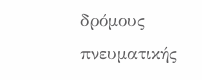δρόμους πνευματικής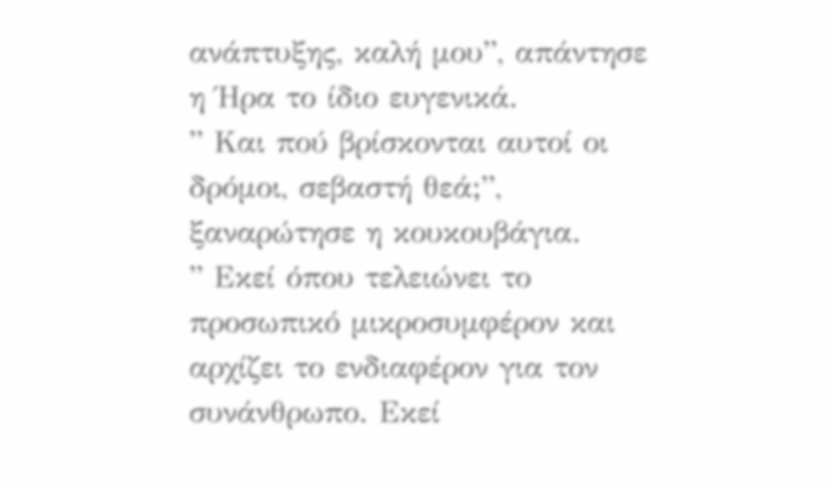ανάπτυξης, καλή μου”, απάντησε η Ήρα το ίδιο ευγενικά.
” Και πού βρίσκονται αυτοί οι δρόμοι, σεβαστή θεά;”, ξαναρώτησε η κουκουβάγια.
” Εκεί όπου τελειώνει το προσωπικό μικροσυμφέρον και αρχίζει το ενδιαφέρον για τον συνάνθρωπο. Εκεί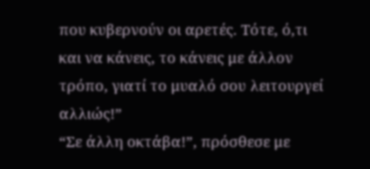που κυβερνούν οι αρετές. Τότε, ό,τι και να κάνεις, το κάνεις με άλλον τρόπο, γιατί το μυαλό σου λειτουργεί αλλιώς!”
“Σε άλλη οκτάβα!”, πρόσθεσε με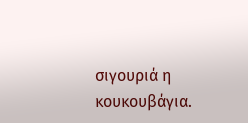σιγουριά η κουκουβάγια.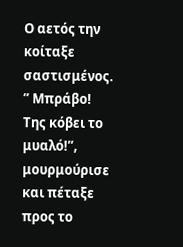Ο αετός την κοίταξε σαστισμένος.
” Μπράβο! Της κόβει το μυαλό!”, μουρμούρισε και πέταξε προς το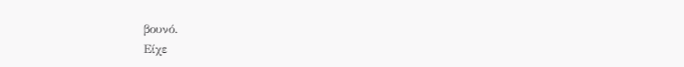βουνό.
Είχε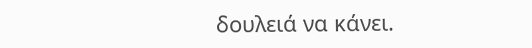δουλειά να κάνει.